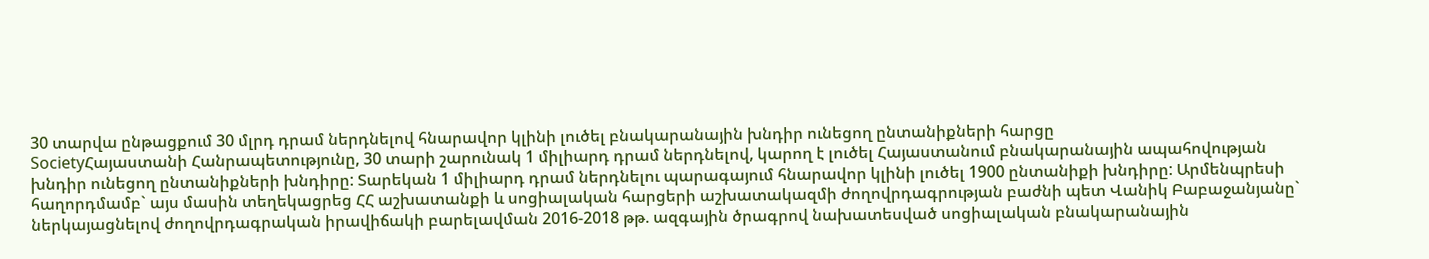30 տարվա ընթացքում 30 մլրդ դրամ ներդնելով հնարավոր կլինի լուծել բնակարանային խնդիր ունեցող ընտանիքների հարցը
SocietyՀայաստանի Հանրապետությունը, 30 տարի շարունակ 1 միլիարդ դրամ ներդնելով, կարող է լուծել Հայաստանում բնակարանային ապահովության խնդիր ունեցող ընտանիքների խնդիրը: Տարեկան 1 միլիարդ դրամ ներդնելու պարագայում հնարավոր կլինի լուծել 1900 ընտանիքի խնդիրը: Արմենպրեսի հաղորդմամբ` այս մասին տեղեկացրեց ՀՀ աշխատանքի և սոցիալական հարցերի աշխատակազմի ժողովրդագրության բաժնի պետ Վանիկ Բաբաջանյանը` ներկայացնելով ժողովրդագրական իրավիճակի բարելավման 2016-2018 թթ. ազգային ծրագրով նախատեսված սոցիալական բնակարանային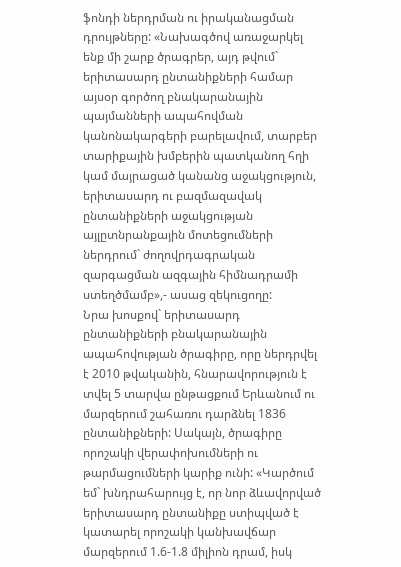ֆոնդի ներդրման ու իրականացման դրույթները: «Նախագծով առաջարկել ենք մի շարք ծրագրեր, այդ թվում` երիտասարդ ընտանիքների համար այսօր գործող բնակարանային պայմանների ապահովման կանոնակարգերի բարելավում, տարբեր տարիքային խմբերին պատկանող հղի կամ մայրացած կանանց աջակցություն, երիտասարդ ու բազմազավակ ընտանիքների աջակցության այլըտնրանքային մոտեցումների ներդրում` ժողովրդագրական զարգացման ազգային հիմնադրամի ստեղծմամբ»,- ասաց զեկուցողը:
Նրա խոսքով` երիտասարդ ընտանիքների բնակարանային ապահովության ծրագիրը, որը ներդրվել է 2010 թվականին, հնարավորություն է տվել 5 տարվա ընթացքում Երևանում ու մարզերում շահառու դարձնել 1836 ընտանիքների: Սակայն, ծրագիրը որոշակի վերափոխումների ու թարմացումների կարիք ունի: «Կարծում եմ` խնդրահարույց է, որ նոր ձևավորված երիտասարդ ընտանիքը ստիպված է կատարել որոշակի կանխավճար մարզերում 1.6-1.8 միլիոն դրամ, իսկ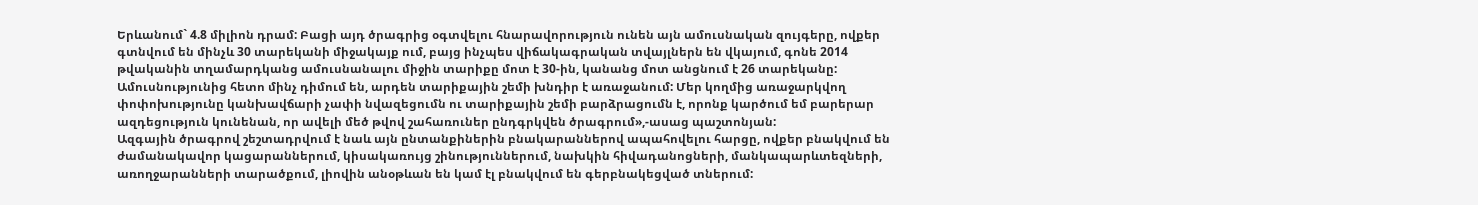Երևանում` 4.8 միլիոն դրամ: Բացի այդ ծրագրից օգտվելու հնարավորություն ունեն այն ամուսնական զույգերը, ովքեր գտնվում են մինչև 30 տարեկանի միջակայք ում, բայց ինչպես վիճակագրական տվայլներն են վկայում, գոնե 2014 թվականին տղամարդկանց ամուսնանալու միջին տարիքը մոտ է 30-ին, կանանց մոտ անցնում է 26 տարեկանը: Ամուսնությունից հետո մինչ դիմում են, արդեն տարիքային շեմի խնդիր է առաջանում: Մեր կողմից առաջարկվող փոփոխությունը կանխավճարի չափի նվազեցումն ու տարիքային շեմի բարձրացումն է, որոնք կարծում եմ բարերար ազդեցություն կունենան, որ ավելի մեծ թվով շահառուներ ընդգրկվեն ծրագրում»,-ասաց պաշտոնյան:
Ազգային ծրագրով շեշտադրվում է նաև այն ընտանքիներին բնակարաններով ապահովելու հարցը, ովքեր բնակվում են ժամանակավոր կացարաններում, կիսակառույց շինություններում, նախկին հիվադանոցների, մանկապարևտեզների, առողջարանների տարածքում, լիովին անօթևան են կամ էլ բնակվում են գերբնակեցված տներում: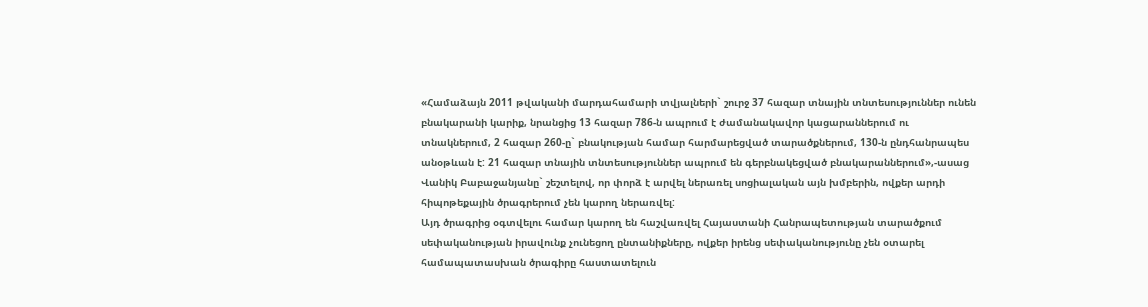«Համաձայն 2011 թվականի մարդահամարի տվյալների` շուրջ 37 հազար տնային տնտեսություններ ունեն բնակարանի կարիք, նրանցից 13 հազար 786-ն ապրում է ժամանակավոր կացարաններում ու տնակներում, 2 հազար 260-ը` բնակության համար հարմարեցված տարածքներում, 130-ն ընդհանրապես անօթևան է: 21 հազար տնային տնտեսություններ ապրում են գերբնակեցված բնակարաններում»,-ասաց Վանիկ Բաբաջանյանը` շեշտելով, որ փորձ է արվել ներառել սոցիալական այն խմբերին, ովքեր արդի հիպոթեքային ծրագրերում չեն կարող ներառվել:
Այդ ծրագրից օգտվելու համար կարող են հաշվառվել Հայաստանի Հանրապետության տարածքում սեփականության իրավունք չունեցող ընտանիքները, ովքեր իրենց սեփականությունը չեն օտարել համապատասխան ծրագիրը հաստատելուն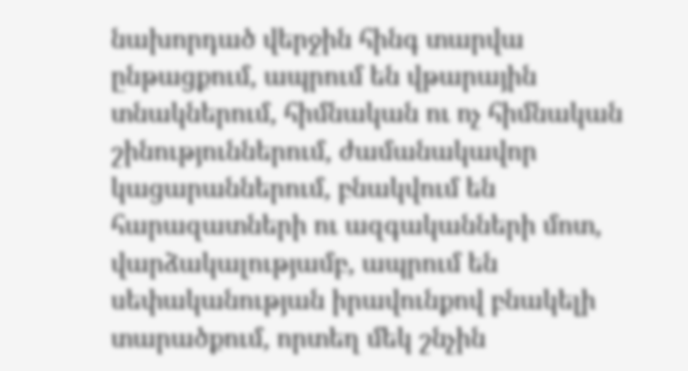նախորդած վերջին հինգ տարվա ընթացքում, ապրում են վթարային տնակներում, հիմնական ու ոչ հիմնական շինություններում, ժամանակավոր կացարաններում, բնակվում են հարազատների ու ազգականների մոտ, վարձակալությամբ, ապրում են սեփականության իրավունքով բնակելի տարածքում, որտեղ մեկ շնչին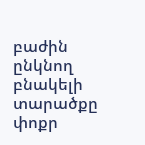բաժին ընկնող բնակելի տարածքը փոքր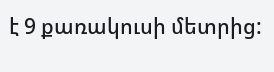է 9 քառակուսի մետրից: